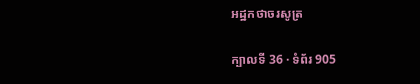អដ្ឋកថាចរសូត្រ

ក្បាលទី 36 · ទំព័រ 905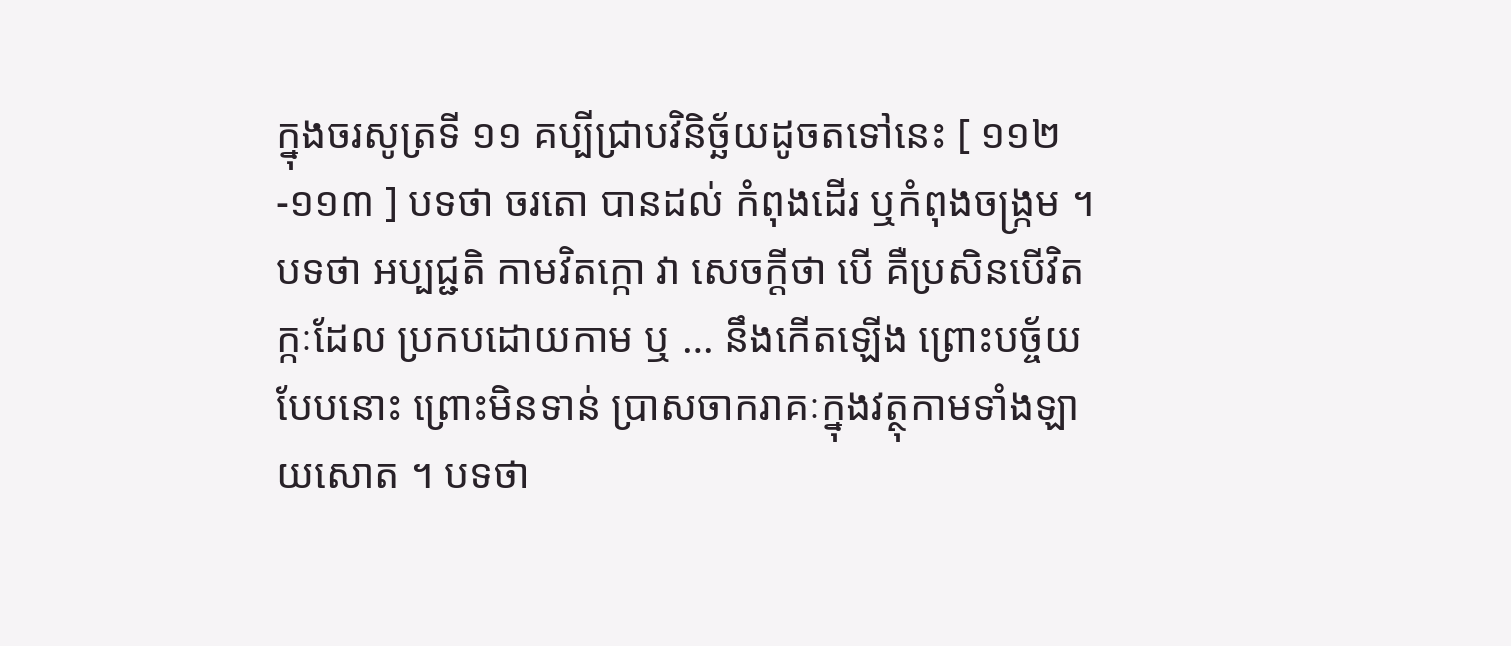ក្នុងចរសូត្រទី ១១ គប្បីជ្រាបវិនិច្ឆ័យដូចតទៅនេះ [ ១១២-១១៣ ] បទថា ចរតោ បានដល់ កំពុងដើរ ឬកំពុងចង្រ្កម ។ បទថា អប្បជ្ជតិ កាមវិតក្កោ វា សេចក្តីថា បើ គឺប្រសិនបើវិតក្កៈដែល ប្រកបដោយកាម ឬ … នឹងកើតឡើង ព្រោះបច្ច័យបែបនោះ ព្រោះមិនទាន់ ប្រាសចាករាគៈក្នុងវត្ថុកាមទាំងឡាយសោត ។ បទថា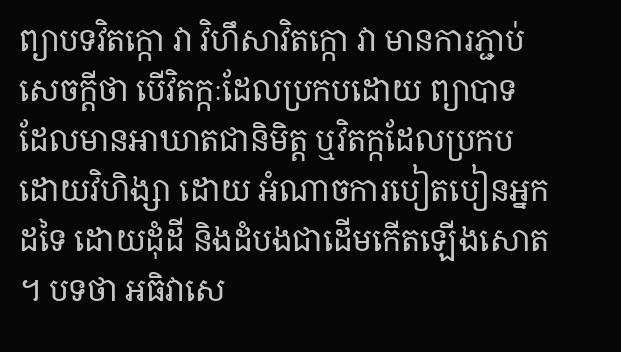ព្យាបទវិតក្កោ វា វិហឹសាវិតក្កោ វា មានការភ្ជាប់ សេចក្តីថា បើវិតក្កៈដែលប្រកបដោយ ព្យាបាទ ដែលមានអាឃាតជានិមិត្ត ឬវិតក្កដែលប្រកបដោយវិហិង្សា ដោយ អំណាចការបៀតបៀនអ្នកដទៃ ដោយដុំដី និងដំបងជាដើមកើតឡើងសោត ។ បទថា អធិវាសេ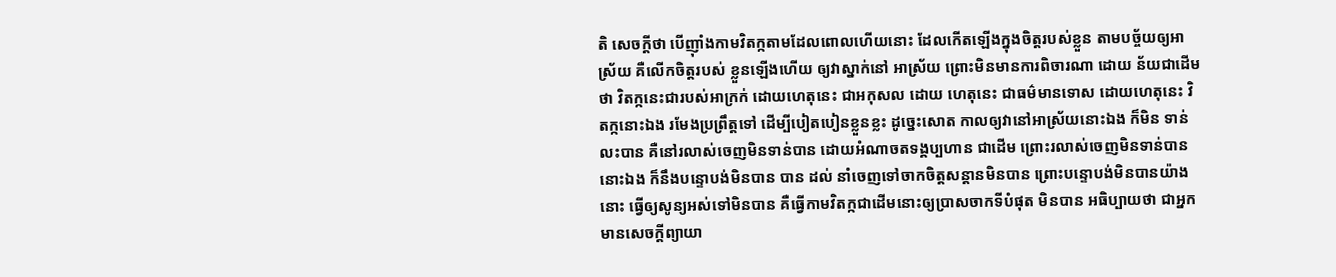តិ សេចក្តីថា បើញ៉ាំងកាមវិតក្កតាមដែលពោលហើយនោះ ដែលកើតឡើងក្នុងចិត្តរបស់ខ្លួន តាមបច្ច័យឲ្យអាស្រ័យ គឺលើកចិត្តរបស់ ខ្លួនឡើងហើយ ឲ្យវាស្នាក់នៅ អាស្រ័យ ព្រោះមិនមានការពិចារណា ដោយ ន័យជាដើមថា វិតក្កនេះជារបស់អាក្រក់ ដោយហេតុនេះ ជាអកុសល ដោយ ហេតុនេះ ជាធម៌មានទោស ដោយហេតុនេះ វិតក្កនោះឯង រមែងប្រព្រឹត្តទៅ ដើម្បីបៀតបៀនខ្លួនខ្លះ ដូច្នេះសោត កាលឲ្យវានៅអាស្រ័យនោះឯង ក៏មិន ទាន់លះបាន គឺនៅរលាស់ចេញមិនទាន់បាន ដោយអំណាចតទង្គប្បហាន ជាដើម ព្រោះរលាស់ចេញមិនទាន់បាននោះឯង ក៏នឹងបន្ទោបង់មិនបាន បាន ដល់ នាំចេញទៅចាកចិត្តសន្តានមិនបាន ព្រោះបន្ទោបង់មិនបានយ៉ាងនោះ ធ្វើឲ្យសូន្យអស់ទៅមិនបាន គឺធ្វើកាមវិតក្កជាដើមនោះឲ្យប្រាសចាកទីបំផុត មិនបាន អធិប្បាយថា ជាអ្នកមានសេចក្តីព្យាយា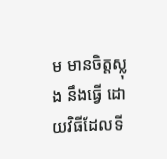ម មានចិត្តស្លុង នឹងធ្វើ ដោយវិធីដែលទី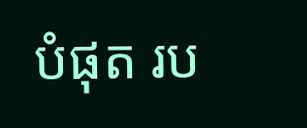បំផុត រប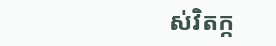ស់វិតក្ក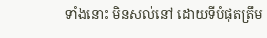ទាំងនោះ មិនសល់នៅ ដោយទីបំផុតត្រឹម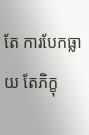តែ ការបែកធ្លាយ តែភិក្ខុ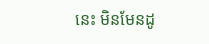នេះ មិនមែនដូ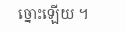ច្នោះឡើយ ។